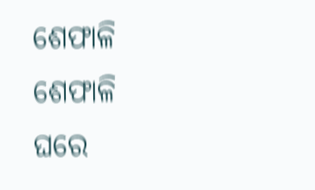ଶେଫାଳି
ଶେଫାଳି
ଘରେ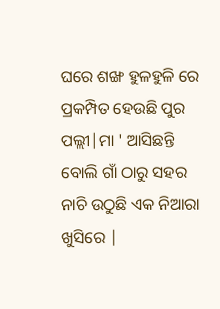ଘରେ ଶଙ୍ଖ ହୁଳହୁଳି ରେ ପ୍ରକମ୍ପିତ ହେଉଛି ପୁର ପଲ୍ଲୀ|ମା ' ଆସିଛନ୍ତି ବୋଲି ଗାଁ ଠାରୁ ସହର ନାଚି ଉଠୁଛି ଏକ ନିଆରା ଖୁସିରେ |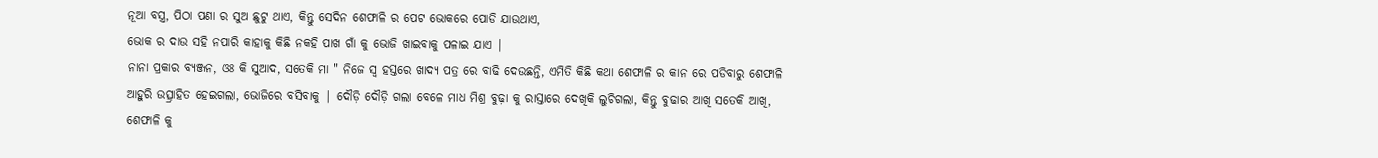ନୂଆ ବସ୍ତ୍ର, ପିଠା ପଣା ର ସୁଅ ଛୁଟୁ ଥାଏ, କିନ୍ତୁ ସେଦିନ ଶେଫାଳି ର ପେଟ ଭୋକରେ ପୋଡି ଯାଉଥାଏ,
ଭୋକ ର ଦାଉ ସହି ନପାରି କାହାକୁ କିଛି ନକହି ପାଖ ଗାଁ କୁ ଭୋଜି ଖାଇବାକୁ ପଳାଇ ଯାଏ |
ନାନା ପ୍ରକାର ବ୍ୟଞ୍ଜନ, ଓଃ କି ସୁଆଦ, ସତେକି ମା " ନିଜେ ସ୍ଵ ହସ୍ତରେ ଖାଦ୍ୟ ପତ୍ର ରେ ବାଢି ଦେଉଛନ୍ତି, ଏମିତି କିଛି କଥା ଶେଫାଳି ର କାନ ରେ ପଡିବାରୁ ଶେଫାଳି ଆହୁରି ଉତ୍ସ୍ରାହିତ ହେଇଗଲା, ଭୋଜିରେ ବସିବାକୁ | ଦୌଡ଼ି ଦୌଡ଼ି ଗଲା ବେଳେ ମାଧ ମିଶ୍ର ବୁଢ଼ା କୁ ରାସ୍ତାରେ ଦେଖିକି ଲୁଚିଗଲା, କିନ୍ତୁ ବୁଢାର ଆଖି ସତେକି ଆଖି, ଶେଫାଳି କୁ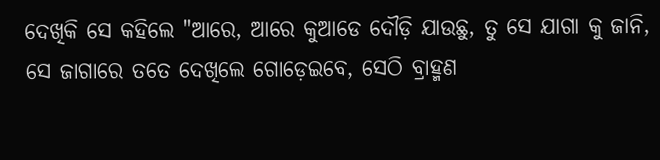ଦେଖିକି ସେ କହିଲେ "ଆରେ, ଆରେ କୁଆଡେ ଦୌଡ଼ି ଯାଉଛୁ, ତୁ ସେ ଯାଗା କୁ ଜାନି, ସେ ଜାଗାରେ ତତେ ଦେଖିଲେ ଗୋଡ଼େଇବେ, ସେଠି ବ୍ରାହ୍ମଣ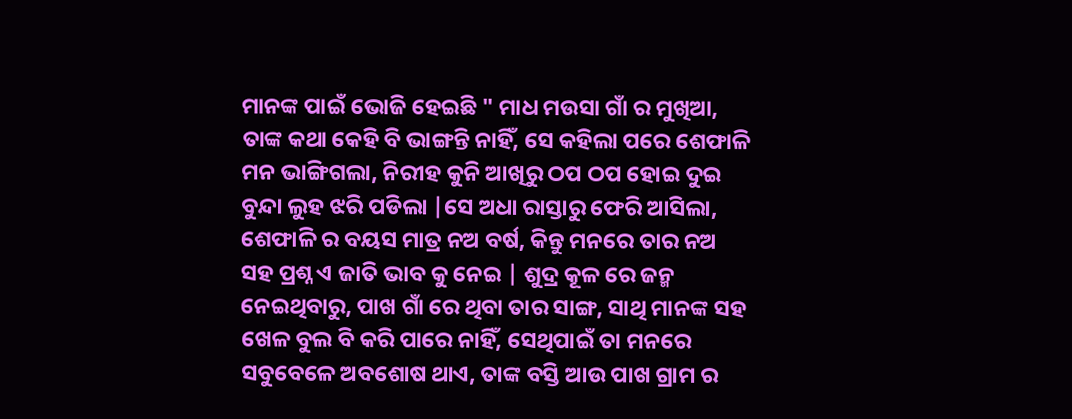ମାନଙ୍କ ପାଇଁ ଭୋଜି ହେଇଛି " ମାଧ ମଉସା ଗାଁ ର ମୁଖିଆ, ତାଙ୍କ କଥା କେହି ବି ଭାଙ୍ଗନ୍ତି ନାହିଁ, ସେ କହିଲା ପରେ ଶେଫାଳି ମନ ଭାଙ୍ଗିଗଲା, ନିରୀହ କୁନି ଆଖିରୁ ଠପ ଠପ ହୋଇ ଦୁଇ ବୁନ୍ଦା ଲୁହ ଝରି ପଡିଲା |ସେ ଅଧା ରାସ୍ତାରୁ ଫେରି ଆସିଲା, ଶେଫାଳି ର ବୟସ ମାତ୍ର ନଅ ବର୍ଷ, କିନ୍ତୁ ମନରେ ତାର ନଅ ସହ ପ୍ରଶ୍ନ ଏ ଜାତି ଭାବ କୁ ନେଇ | ଶୁଦ୍ର କୂଳ ରେ ଜନ୍ମ ନେଇଥିବାରୁ, ପାଖ ଗାଁ ରେ ଥିବା ତାର ସାଙ୍ଗ, ସାଥି ମାନଙ୍କ ସହ ଖେଳ ବୁଲ ବି କରି ପାରେ ନାହିଁ, ସେଥିପାଇଁ ତା ମନରେ ସବୁବେଳେ ଅବଶୋଷ ଥାଏ, ତାଙ୍କ ବସ୍ତି ଆଉ ପାଖ ଗ୍ରାମ ର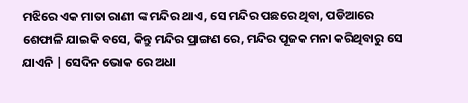ମଝିରେ ଏକ ମାତା ରାଣୀ ଙ୍କ ମନ୍ଦିର ଥାଏ, ସେ ମନ୍ଦିର ପଛରେ ଥିବା, ପଡିଆରେ ଶେଫାଳି ଯାଇକି ବସେ, କିନ୍ତୁ ମନ୍ଦିର ପ୍ରାଙ୍ଗଣ ରେ, ମନ୍ଦିର ପୂଜକ ମନା କରିଥିବାରୁ ସେ ଯାଏନି | ସେଦିନ ଭୋକ ରେ ଅଧା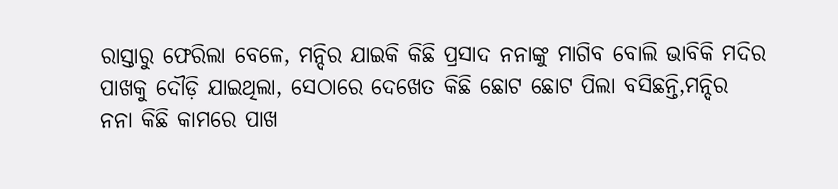ରାସ୍ତାରୁ ଫେରିଲା ବେଳେ, ମନ୍ଦିର ଯାଇକି କିଛି ପ୍ରସାଦ ନନାଙ୍କୁ ମାଗିବ ବୋଲି ଭାବିକି ମଦିର ପାଖକୁ ଦୌଡ଼ି ଯାଇଥିଲା, ସେଠାରେ ଦେଖେତ କିଛି ଛୋଟ ଛୋଟ ପିଲା ବସିଛନ୍ତି,ମନ୍ଦିର ନନା କିଛି କାମରେ ପାଖ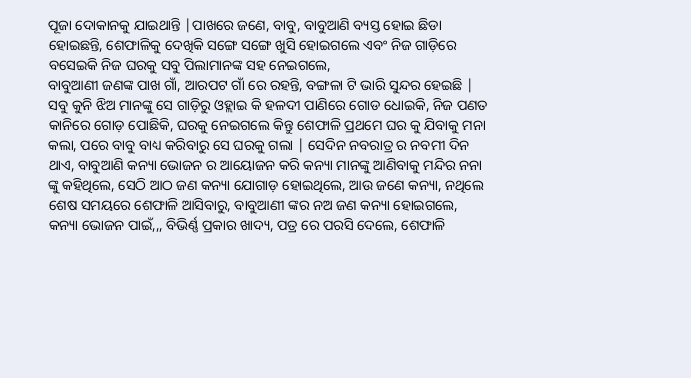ପୂଜା ଦୋକାନକୁ ଯାଇଥାନ୍ତି |ପାଖରେ ଜଣେ, ବାବୁ, ବାବୁଆଣି ବ୍ୟସ୍ତ ହୋଇ ଛିଡା ହୋଇଛନ୍ତି, ଶେଫାଳିକୁ ଦେଖିକି ସଙ୍ଗେ ସଙ୍ଗେ ଖୁସି ହୋଇଗଲେ ଏବଂ ନିଜ ଗାଡ଼ିରେ ବସେଇକି ନିଜ ଘରକୁ ସବୁ ପିଲାମାନଙ୍କ ସହ ନେଇଗଲେ,
ବାବୁଆଣୀ ଜଣଙ୍କ ପାଖ ଗାଁ, ଆରପଟ ଗାଁ ରେ ରହନ୍ତି, ବଙ୍ଗଳା ଟି ଭାରି ସୁନ୍ଦର ହେଇଛି | ସବୁ କୁନି ଝିଅ ମାନଙ୍କୁ ସେ ଗାଡ଼ିରୁ ଓହ୍ଲାଇ କି ହଳଦୀ ପାଣିରେ ଗୋଡ ଧୋଇକି, ନିଜ ପଣତ କାନିରେ ଗୋଡ଼ ପୋଛିକି, ଘରକୁ ନେଇଗଲେ କିନ୍ତୁ ଶେଫାଳି ପ୍ରଥମେ ଘର କୁ ଯିବାକୁ ମନା କଲା, ପରେ ବାବୁ ବାଧ୍ୟ କରିବାରୁ ସେ ଘରକୁ ଗଲା | ସେଦିନ ନବରାତ୍ର ର ନବମୀ ଦିନ ଥାଏ, ବାବୁଆଣି କନ୍ୟା ଭୋଜନ ର ଆୟୋଜନ କରି କନ୍ୟା ମାନଙ୍କୁ ଆଣିବାକୁ ମନ୍ଦିର ନନା ଙ୍କୁ କହିଥିଲେ, ସେଠି ଆଠ ଜଣ କନ୍ୟା ଯୋଗାଡ଼ ହୋଇଥିଲେ, ଆଉ ଜଣେ କନ୍ୟା, ନଥିଲେ ଶେଷ ସମୟରେ ଶେଫାଳି ଆସିବାରୁ, ବାବୁଆଣୀ ଙ୍କର ନଅ ଜଣ କନ୍ୟା ହୋଇଗଲେ, କନ୍ୟା ଭୋଜନ ପାଇଁ,,, ବିଭିର୍ଣ୍ଣ ପ୍ରକାର ଖାଦ୍ୟ, ପତ୍ର ରେ ପରସି ଦେଲେ, ଶେଫାଳି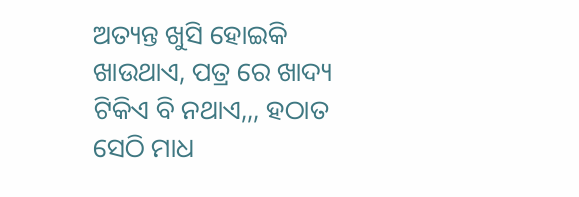ଅତ୍ୟନ୍ତ ଖୁସି ହୋଇକି ଖାଉଥାଏ, ପତ୍ର ରେ ଖାଦ୍ୟ ଟିକିଏ ବି ନଥାଏ,,, ହଠାତ ସେଠି ମାଧ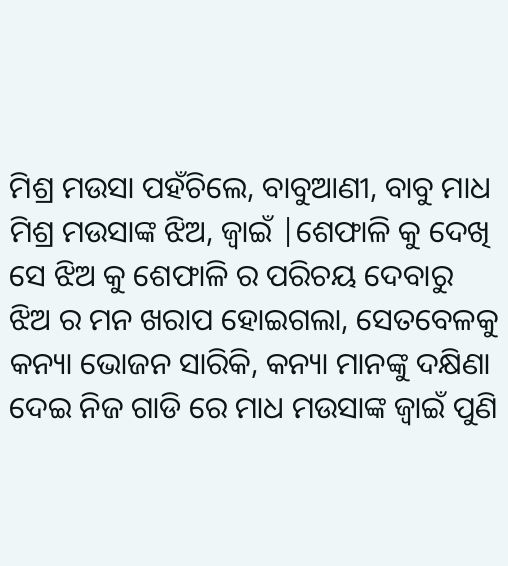ମିଶ୍ର ମଉସା ପହଁଚିଲେ, ବାବୁଆଣୀ, ବାବୁ ମାଧ ମିଶ୍ର ମଉସାଙ୍କ ଝିଅ, ଜ୍ୱାଇଁ |ଶେଫାଳି କୁ ଦେଖି ସେ ଝିଅ କୁ ଶେଫାଳି ର ପରିଚୟ ଦେବାରୁ ଝିଅ ର ମନ ଖରାପ ହୋଇଗଲା, ସେତବେଳକୁ କନ୍ୟା ଭୋଜନ ସାରିକି, କନ୍ୟା ମାନଙ୍କୁ ଦକ୍ଷିଣା ଦେଇ ନିଜ ଗାଡି ରେ ମାଧ ମଉସାଙ୍କ ଜ୍ୱାଇଁ ପୁଣି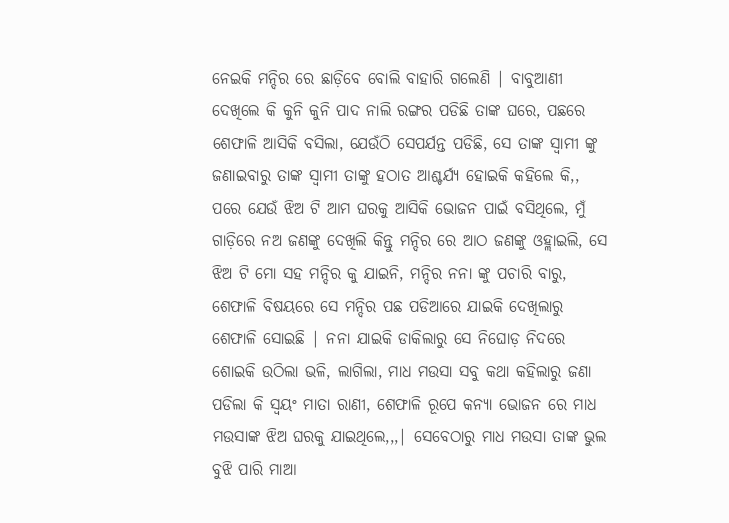ନେଇକି ମନ୍ଦିର ରେ ଛାଡ଼ିବେ ବୋଲି ବାହାରି ଗଲେଣି | ବାବୁଆଣୀ ଦେଖିଲେ କି କୁନି କୁନି ପାଦ ନାଲି ରଙ୍ଗର ପଡିଛି ତାଙ୍କ ଘରେ, ପଛରେ ଶେଫାଳି ଆସିକି ବସିଲା, ଯେଉଁଠି ସେପର୍ଯନ୍ତ ପଡିଛି, ସେ ତାଙ୍କ ସ୍ୱାମୀ ଙ୍କୁ ଜଣାଇବାରୁ ତାଙ୍କ ସ୍ୱାମୀ ତାଙ୍କୁ ହଠାତ ଆଶ୍ଚର୍ଯ୍ୟ ହୋଇକି କହିଲେ କି,, ପରେ ଯେଉଁ ଝିଅ ଟି ଆମ ଘରକୁ ଆସିକି ଭୋଜନ ପାଇଁ ବସିଥିଲେ, ମୁଁ ଗାଡ଼ିରେ ନଅ ଜଣଙ୍କୁ ଦେଖିଲି କିନ୍ତୁ ମନ୍ଦିର ରେ ଆଠ ଜଣଙ୍କୁ ଓହ୍ଲାଇଲି, ସେ ଝିଅ ଟି ମୋ ସହ ମନ୍ଦିର କୁ ଯାଇନି, ମନ୍ଦିର ନନା ଙ୍କୁ ପଚାରି ବାରୁ, ଶେଫାଳି ବିଷୟରେ ସେ ମନ୍ଦିର ପଛ ପଡିଆରେ ଯାଇକି ଦେଖିଲାରୁ ଶେଫାଳି ସୋଇଛି | ନନା ଯାଇକି ଡାକିଲାରୁ ସେ ନିଘୋଡ଼ ନିଦରେ ଶୋଇକି ଉଠିଲା ଭଳି, ଲାଗିଲା, ମାଧ ମଉସା ସବୁ କଥା କହିଲାରୁ ଜଣା ପଡିଲା କି ସ୍ୱୟଂ ମାତା ରାଣୀ, ଶେଫାଳି ରୂପେ କନ୍ୟା ଭୋଜନ ରେ ମାଧ ମଉସାଙ୍କ ଝିଅ ଘରକୁ ଯାଇଥିଲେ,,,| ସେବେଠାରୁ ମାଧ ମଉସା ତାଙ୍କ ଭୁଲ ବୁଝି ପାରି ମାଆ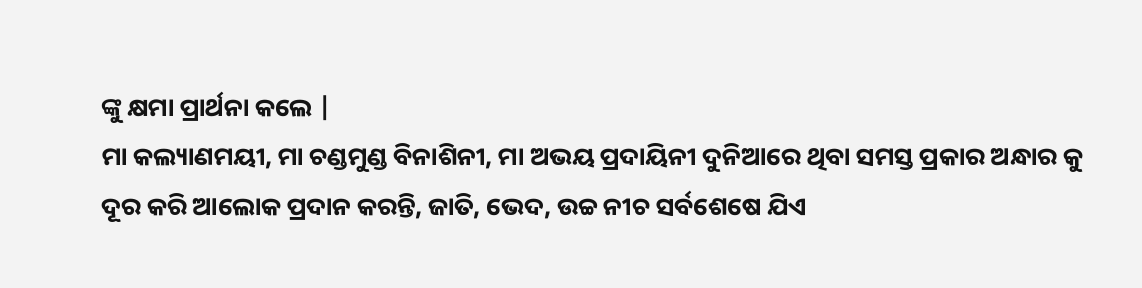ଙ୍କୁ କ୍ଷମା ପ୍ରାର୍ଥନା କଲେ |
ମା କଲ୍ୟାଣମୟୀ, ମା ଚଣ୍ଡମୁଣ୍ଡ ବିନାଶିନୀ, ମା ଅଭୟ ପ୍ରଦାୟିନୀ ଦୁନିଆରେ ଥିବା ସମସ୍ତ ପ୍ରକାର ଅନ୍ଧାର କୁ ଦୂର କରି ଆଲୋକ ପ୍ରଦାନ କରନ୍ତି, ଜାତି, ଭେଦ, ଉଚ୍ଚ ନୀଚ ସର୍ବଶେଷେ ଯିଏ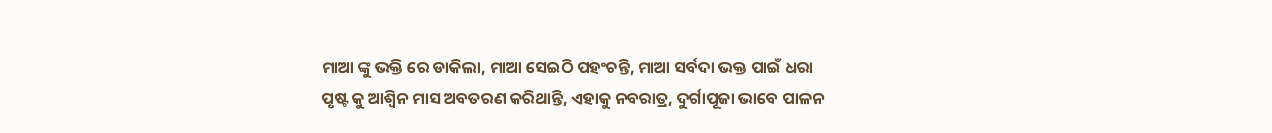ମାଆ ଙ୍କୁ ଭକ୍ତି ରେ ଡାକିଲା, ମାଆ ସେଇଠି ପହଂଚନ୍ତି, ମାଆ ସର୍ବଦା ଭକ୍ତ ପାଇଁ ଧରା ପୃଷ୍ଟ କୁ ଆଶ୍ୱିନ ମାସ ଅବତରଣ କରିଥାନ୍ତି, ଏହାକୁ ନବରାତ୍ର, ଦୁର୍ଗାପୂଜା ଭାବେ ପାଳନ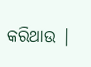କରିଥାଉ |